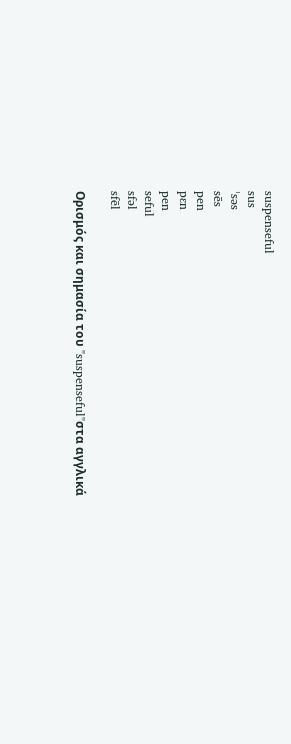suspenseful
sus
ˈsəs
sēs
pen
pɛn
pen
seful
sfəl
sfēl

Ορισμός και σημασία του "suspenseful"στα αγγλικά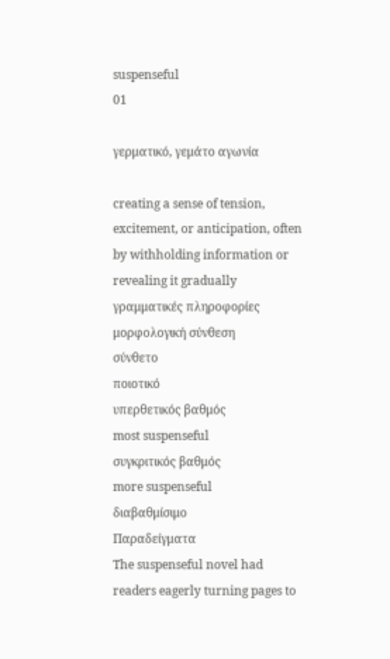suspenseful
01

γερματικό, γεμάτο αγωνία

creating a sense of tension, excitement, or anticipation, often by withholding information or revealing it gradually
γραμματικές πληροφορίες
μορφολογική σύνθεση
σύνθετο
ποιοτικό
υπερθετικός βαθμός
most suspenseful
συγκριτικός βαθμός
more suspenseful
διαβαθμίσιμο
Παραδείγματα
The suspenseful novel had readers eagerly turning pages to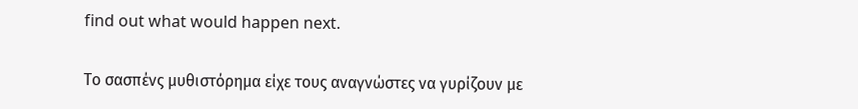find out what would happen next.

Το σασπένς μυθιστόρημα είχε τους αναγνώστες να γυρίζουν με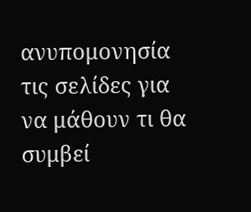ανυπομονησία τις σελίδες για να μάθουν τι θα συμβεί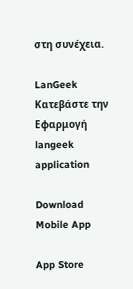στη συνέχεια.

LanGeek
Κατεβάστε την Εφαρμογή
langeek application

Download Mobile App

App Store